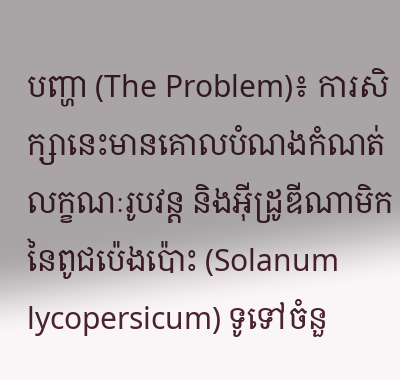បញ្ហា (The Problem)៖ ការសិក្សានេះមានគោលបំណងកំណត់លក្ខណៈរូបវន្ត និងអ៊ីដ្រូឌីណាមិកនៃពូជប៉េងប៉ោះ (Solanum lycopersicum) ទូទៅចំនួ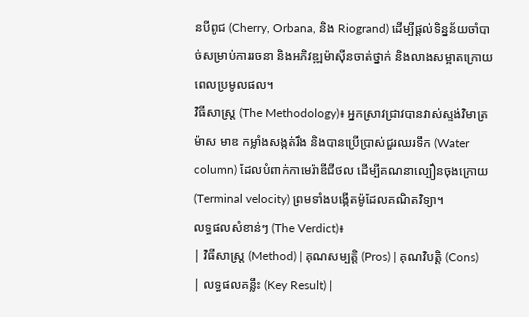នបីពូជ (Cherry, Orbana, និង Riogrand) ដើម្បីផ្តល់ទិន្នន័យចាំបាច់សម្រាប់ការរចនា និងអភិវឌ្ឍម៉ាស៊ីនចាត់ថ្នាក់ និងលាងសម្អាតក្រោយពេលប្រមូលផល។
វិធីសាស្ត្រ (The Methodology)៖ អ្នកស្រាវជ្រាវបានវាស់ស្ទង់វិមាត្រ ម៉ាស មាឌ កម្លាំងសង្កត់រឹង និងបានប្រើប្រាស់ជួរឈរទឹក (Water column) ដែលបំពាក់កាមេរ៉ាឌីជីថល ដើម្បីគណនាល្បឿនចុងក្រោយ (Terminal velocity) ព្រមទាំងបង្កើតម៉ូដែលគណិតវិទ្យា។
លទ្ធផលសំខាន់ៗ (The Verdict)៖
| វិធីសាស្ត្រ (Method) | គុណសម្បត្តិ (Pros) | គុណវិបត្តិ (Cons) | លទ្ធផលគន្លឹះ (Key Result) |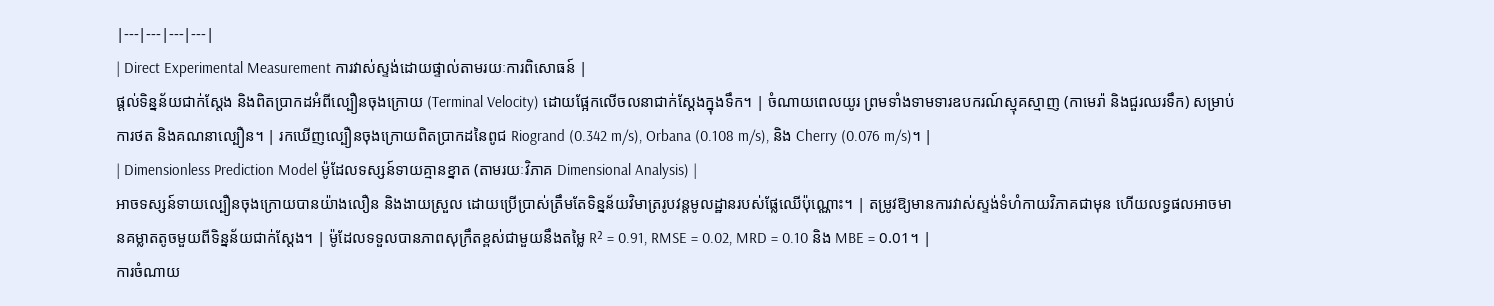|---|---|---|---|
| Direct Experimental Measurement ការវាស់ស្ទង់ដោយផ្ទាល់តាមរយៈការពិសោធន៍ |
ផ្តល់ទិន្នន័យជាក់ស្តែង និងពិតប្រាកដអំពីល្បឿនចុងក្រោយ (Terminal Velocity) ដោយផ្អែកលើចលនាជាក់ស្តែងក្នុងទឹក។ | ចំណាយពេលយូរ ព្រមទាំងទាមទារឧបករណ៍ស្មុគស្មាញ (កាមេរ៉ា និងជួរឈរទឹក) សម្រាប់ការថត និងគណនាល្បឿន។ | រកឃើញល្បឿនចុងក្រោយពិតប្រាកដនៃពូជ Riogrand (0.342 m/s), Orbana (0.108 m/s), និង Cherry (0.076 m/s)។ |
| Dimensionless Prediction Model ម៉ូដែលទស្សន៍ទាយគ្មានខ្នាត (តាមរយៈវិភាគ Dimensional Analysis) |
អាចទស្សន៍ទាយល្បឿនចុងក្រោយបានយ៉ាងលឿន និងងាយស្រួល ដោយប្រើប្រាស់ត្រឹមតែទិន្នន័យវិមាត្ររូបវន្តមូលដ្ឋានរបស់ផ្លែឈើប៉ុណ្ណោះ។ | តម្រូវឱ្យមានការវាស់ស្ទង់ទំហំកាយវិភាគជាមុន ហើយលទ្ធផលអាចមានគម្លាតតូចមួយពីទិន្នន័យជាក់ស្តែង។ | ម៉ូដែលទទួលបានភាពសុក្រឹតខ្ពស់ជាមួយនឹងតម្លៃ R² = 0.91, RMSE = 0.02, MRD = 0.10 និង MBE = 0.01។ |
ការចំណាយ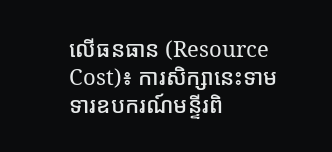លើធនធាន (Resource Cost)៖ ការសិក្សានេះទាមទារឧបករណ៍មន្ទីរពិ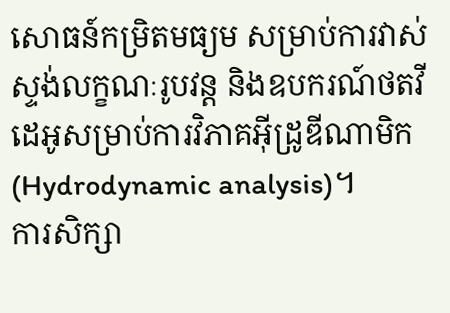សោធន៍កម្រិតមធ្យម សម្រាប់ការវាស់ស្ទង់លក្ខណៈរូបវន្ត និងឧបករណ៍ថតវីដេអូសម្រាប់ការវិភាគអ៊ីដ្រូឌីណាមិក (Hydrodynamic analysis)។
ការសិក្សា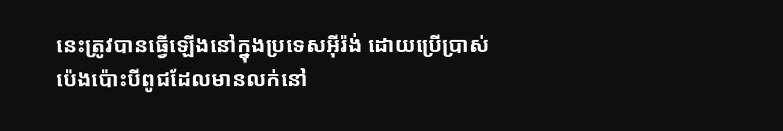នេះត្រូវបានធ្វើឡើងនៅក្នុងប្រទេសអ៊ីរ៉ង់ ដោយប្រើប្រាស់ប៉េងប៉ោះបីពូជដែលមានលក់នៅ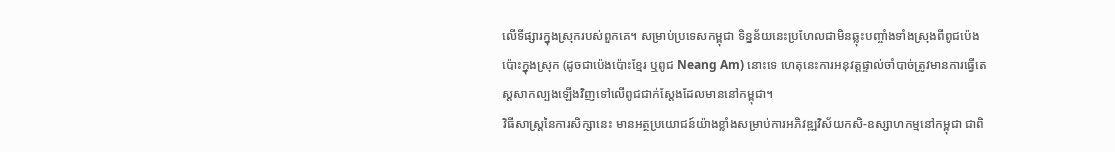លើទីផ្សារក្នុងស្រុករបស់ពួកគេ។ សម្រាប់ប្រទេសកម្ពុជា ទិន្នន័យនេះប្រហែលជាមិនឆ្លុះបញ្ចាំងទាំងស្រុងពីពូជប៉េងប៉ោះក្នុងស្រុក (ដូចជាប៉េងប៉ោះខ្មែរ ឬពូជ Neang Am) នោះទេ ហេតុនេះការអនុវត្តផ្ទាល់ចាំបាច់ត្រូវមានការធ្វើតេស្តសាកល្បងឡើងវិញទៅលើពូជជាក់ស្តែងដែលមាននៅកម្ពុជា។
វិធីសាស្ត្រនៃការសិក្សានេះ មានអត្ថប្រយោជន៍យ៉ាងខ្លាំងសម្រាប់ការអភិវឌ្ឍវិស័យកសិ-ឧស្សាហកម្មនៅកម្ពុជា ជាពិ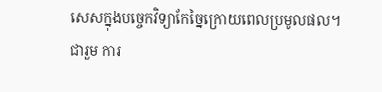សេសក្នុងបច្ចេកវិទ្យាកែច្នៃក្រោយពេលប្រមូលផល។
ជារួម ការ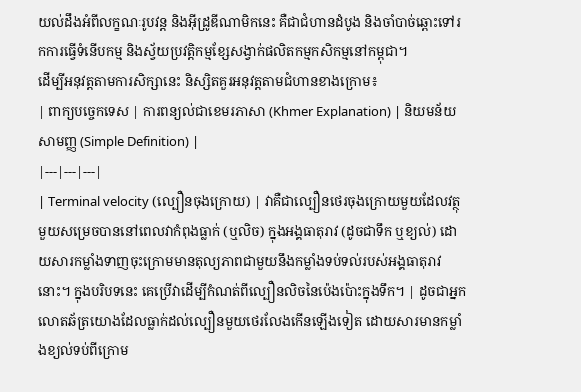យល់ដឹងអំពីលក្ខណៈរូបវន្ត និងអ៊ីដ្រូឌីណាមិកនេះ គឺជាជំហានដំបូង និងចាំបាច់ឆ្ពោះទៅរកការធ្វើទំនើបកម្ម និងស្វ័យប្រវត្តិកម្មខ្សែសង្វាក់ផលិតកម្មកសិកម្មនៅកម្ពុជា។
ដើម្បីអនុវត្តតាមការសិក្សានេះ និស្សិតគួរអនុវត្តតាមជំហានខាងក្រោម៖
| ពាក្យបច្ចេកទេស | ការពន្យល់ជាខេមរភាសា (Khmer Explanation) | និយមន័យសាមញ្ញ (Simple Definition) |
|---|---|---|
| Terminal velocity (ល្បឿនចុងក្រោយ) | វាគឺជាល្បឿនថេរចុងក្រោយមួយដែលវត្ថុមួយសម្រេចបាននៅពេលវាកំពុងធ្លាក់ (ឬលិច) ក្នុងអង្គធាតុរាវ (ដូចជាទឹក ឬខ្យល់) ដោយសារកម្លាំងទាញចុះក្រោមមានតុល្យភាពជាមួយនឹងកម្លាំងទប់ទល់របស់អង្គធាតុរាវនោះ។ ក្នុងបរិបទនេះ គេប្រើវាដើម្បីកំណត់ពីល្បឿនលិចនៃប៉េងប៉ោះក្នុងទឹក។ | ដូចជាអ្នកលោតឆ័ត្រយោងដែលធ្លាក់ដល់ល្បឿនមួយថេរលែងកើនឡើងទៀត ដោយសារមានកម្លាំងខ្យល់ទប់ពីក្រោម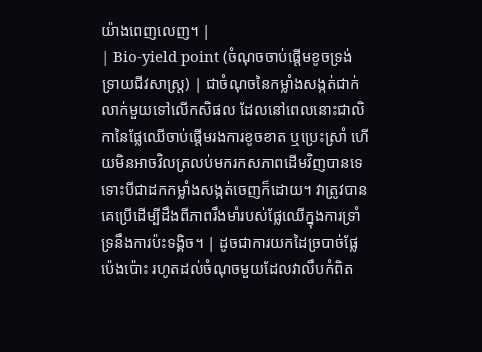យ៉ាងពេញលេញ។ |
| Bio-yield point (ចំណុចចាប់ផ្តើមខូចទ្រង់ទ្រាយជីវសាស្ត្រ) | ជាចំណុចនៃកម្លាំងសង្កត់ជាក់លាក់មួយទៅលើកសិផល ដែលនៅពេលនោះជាលិកានៃផ្លែឈើចាប់ផ្តើមរងការខូចខាត ឬប្រេះស្រាំ ហើយមិនអាចវិលត្រលប់មករកសភាពដើមវិញបានទេ ទោះបីជាដកកម្លាំងសង្កត់ចេញក៏ដោយ។ វាត្រូវបានគេប្រើដើម្បីដឹងពីភាពរឹងមាំរបស់ផ្លែឈើក្នុងការទ្រាំទ្រនឹងការប៉ះទង្គិច។ | ដូចជាការយកដៃច្របាច់ផ្លែប៉េងប៉ោះ រហូតដល់ចំណុចមួយដែលវាលឹបកំពិត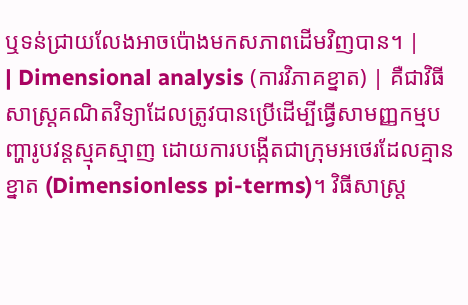ឬទន់ជ្រាយលែងអាចប៉ោងមកសភាពដើមវិញបាន។ |
| Dimensional analysis (ការវិភាគខ្នាត) | គឺជាវិធីសាស្ត្រគណិតវិទ្យាដែលត្រូវបានប្រើដើម្បីធ្វើសាមញ្ញកម្មបញ្ហារូបវន្តស្មុគស្មាញ ដោយការបង្កើតជាក្រុមអថេរដែលគ្មានខ្នាត (Dimensionless pi-terms)។ វិធីសាស្ត្រ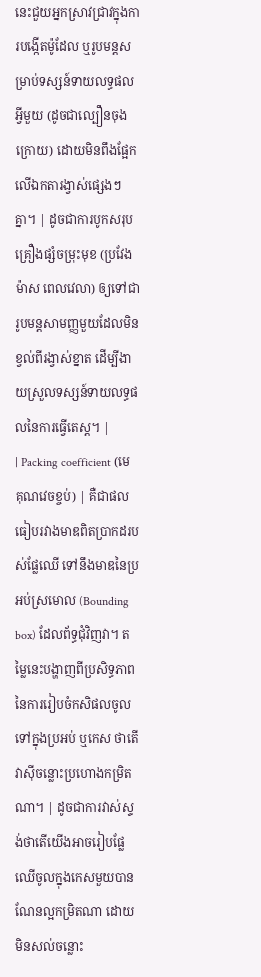នេះជួយអ្នកស្រាវជ្រាវក្នុងការបង្កើតម៉ូដែល ឬរូបមន្តសម្រាប់ទស្សន៍ទាយលទ្ធផលអ្វីមួយ (ដូចជាល្បឿនចុងក្រោយ) ដោយមិនពឹងផ្អែកលើឯកតារង្វាស់ផ្សេងៗគ្នា។ | ដូចជាការបូកសរុបគ្រឿងផ្សំចម្រុះមុខ (ប្រវែង ម៉ាស ពេលវេលា) ឲ្យទៅជារូបមន្តសាមញ្ញមួយដែលមិនខ្វល់ពីរង្វាស់ខ្នាត ដើម្បីងាយស្រួលទស្សន៍ទាយលទ្ធផលនៃការធ្វើតេស្ត។ |
| Packing coefficient (មេគុណវេចខ្ចប់) | គឺជាផលធៀបរវាងមាឌពិតប្រាកដរបស់ផ្លែឈើ ទៅនឹងមាឌនៃប្រអប់ស្រមោល (Bounding box) ដែលព័ទ្ធជុំវិញវា។ តម្លៃនេះបង្ហាញពីប្រសិទ្ធភាពនៃការរៀបចំកសិផលចូលទៅក្នុងប្រអប់ ឬកេស ថាតើវាស៊ីចន្លោះប្រហោងកម្រិតណា។ | ដូចជាការវាស់ស្ទង់ថាតើយើងអាចរៀបផ្លែឈើចូលក្នុងកេសមួយបានណែនល្អកម្រិតណា ដោយមិនសល់ចន្លោះ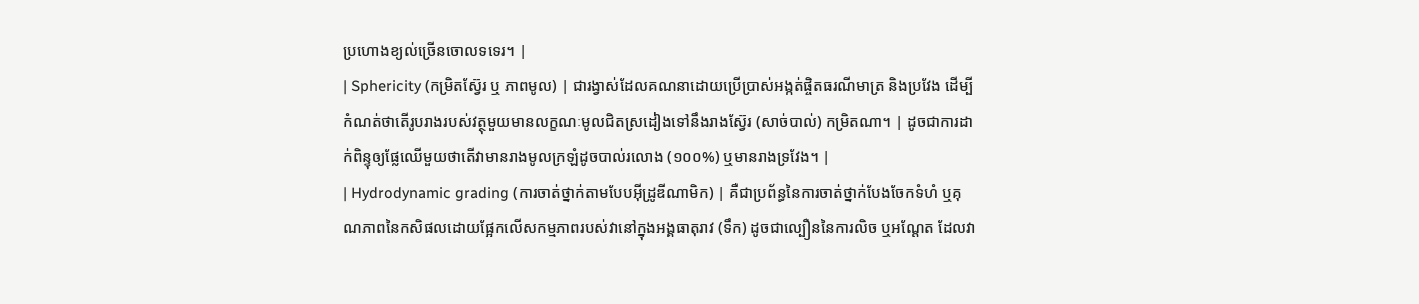ប្រហោងខ្យល់ច្រើនចោលទទេរ។ |
| Sphericity (កម្រិតស្វ៊ែរ ឬ ភាពមូល) | ជារង្វាស់ដែលគណនាដោយប្រើប្រាស់អង្កត់ផ្ចិតធរណីមាត្រ និងប្រវែង ដើម្បីកំណត់ថាតើរូបរាងរបស់វត្ថុមួយមានលក្ខណៈមូលជិតស្រដៀងទៅនឹងរាងស្វ៊ែរ (សាច់បាល់) កម្រិតណា។ | ដូចជាការដាក់ពិន្ទុឲ្យផ្លែឈើមួយថាតើវាមានរាងមូលក្រឡំដូចបាល់រលោង (១០០%) ឬមានរាងទ្រវែង។ |
| Hydrodynamic grading (ការចាត់ថ្នាក់តាមបែបអ៊ីដ្រូឌីណាមិក) | គឺជាប្រព័ន្ធនៃការចាត់ថ្នាក់បែងចែកទំហំ ឬគុណភាពនៃកសិផលដោយផ្អែកលើសកម្មភាពរបស់វានៅក្នុងអង្គធាតុរាវ (ទឹក) ដូចជាល្បឿននៃការលិច ឬអណ្តែត ដែលវា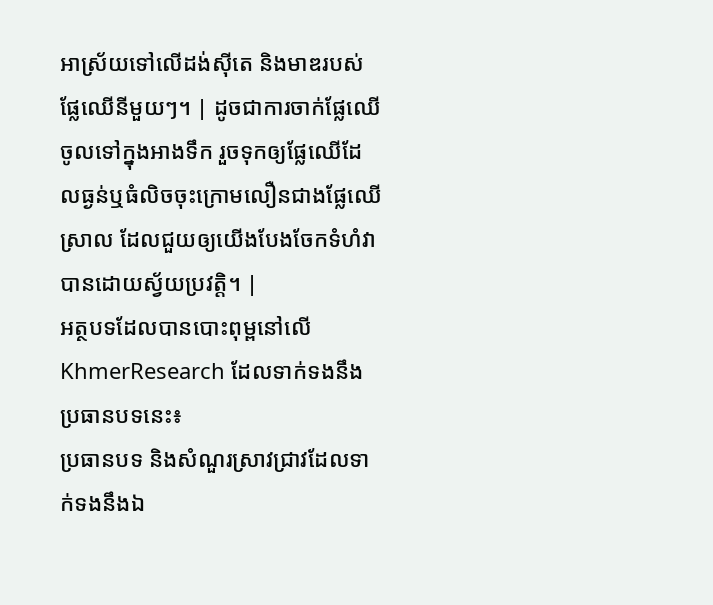អាស្រ័យទៅលើដង់ស៊ីតេ និងមាឌរបស់ផ្លែឈើនីមួយៗ។ | ដូចជាការចាក់ផ្លែឈើចូលទៅក្នុងអាងទឹក រួចទុកឲ្យផ្លែឈើដែលធ្ងន់ឬធំលិចចុះក្រោមលឿនជាងផ្លែឈើស្រាល ដែលជួយឲ្យយើងបែងចែកទំហំវាបានដោយស្វ័យប្រវត្តិ។ |
អត្ថបទដែលបានបោះពុម្ពនៅលើ KhmerResearch ដែលទាក់ទងនឹងប្រធានបទនេះ៖
ប្រធានបទ និងសំណួរស្រាវជ្រាវដែលទាក់ទងនឹងឯ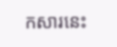កសារនេះ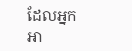ដែលអ្នកអា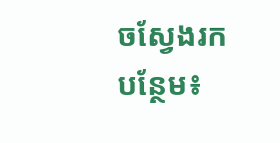ចស្វែងរកបន្ថែម៖